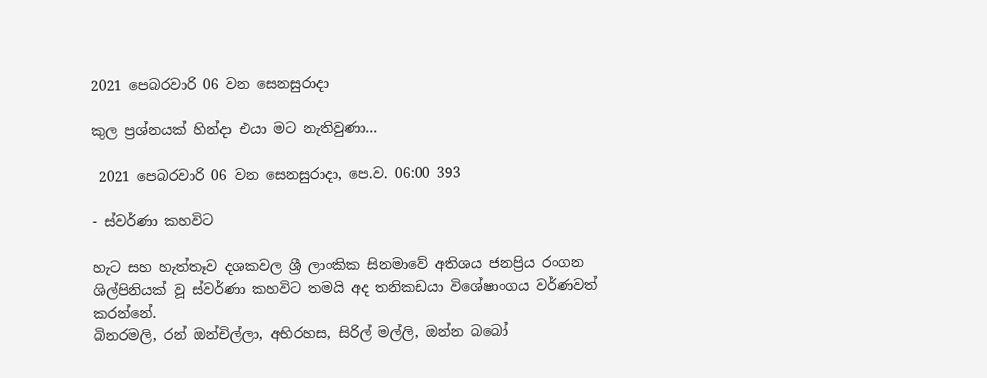2021 පෙබරවාරි 06 වන සෙනසුරාදා

කුල ප්‍රශ්නයක් හින්දා එයා මට නැතිවුණා...

 2021 පෙබරවාරි 06 වන සෙනසුරාදා, පෙ.ව. 06:00 393

- ස්වර්ණා කහවිට

හැට සහ හැත්තෑව දශකවල ශ්‍රී ලාංකික සිනමාවේ අතිශය ජනප්‍රිය රංගන ශිල්පිනියක් වූ ස්වර්ණා කහවිට තමයි අද තනිකඩයා විශේෂාංගය වර්ණවත් කරන්නේ.
බිනරමලි, රන් ඔන්චිල්ලා, අභිරහස, සිරිල් මල්ලි, ඔන්න බබෝ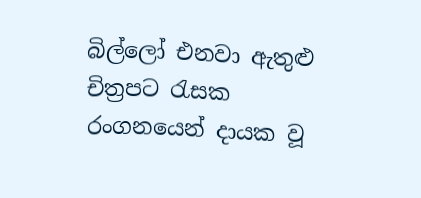බිල්ලෝ එනවා ඇතුළු චිත්‍රපට රැසක රංගනයෙන් දායක වූ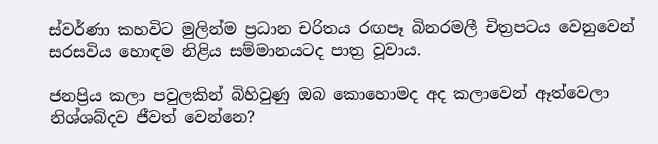ස්වර්ණා කහවිට මුලින්ම ප්‍රධාන චරිතය රඟපෑ බිනරමලී චිත්‍රපටය වෙනුවෙන් සරසවිය හොඳම නිළිය සම්මානයටද පාත්‍ර වූවාය.

ජනප්‍රිය කලා පවුලකින් බිහිවුණු ඔබ කොහොමද අද කලාවෙන් ඈත්වෙලා නිශ්ශබ්දව ජීවත් වෙන්නෙ?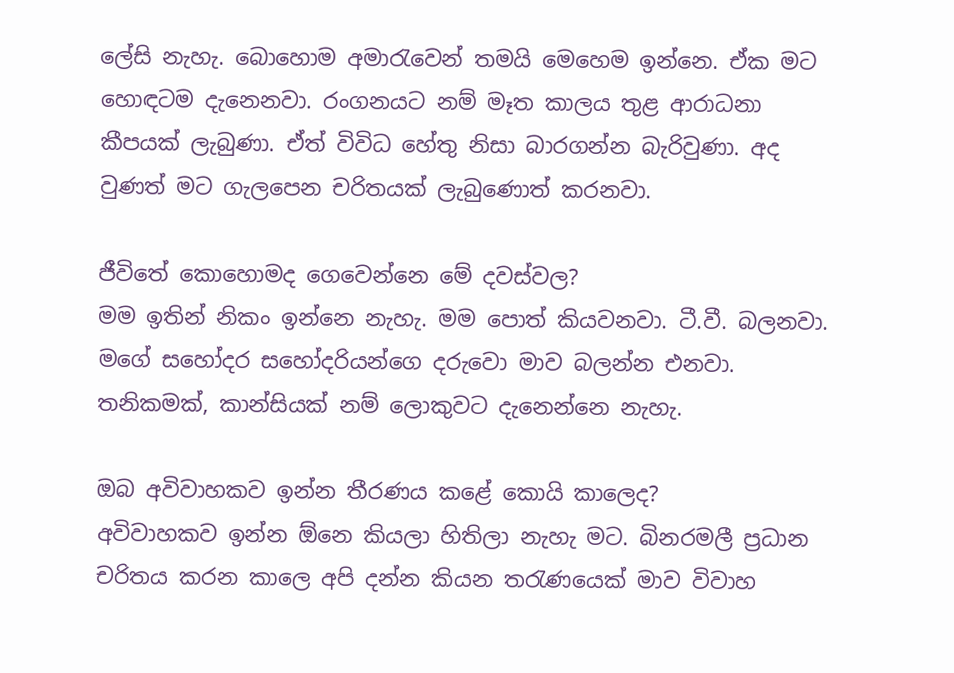ලේසි නැහැ. බොහොම අමාරැවෙන් තමයි මෙහෙම ඉන්නෙ. ඒක මට හොඳටම දැනෙනවා. රංගනයට නම් මෑත කාලය තුළ ආරාධනා කීපයක් ලැබුණා. ඒත් විවිධ හේතු නිසා බාරගන්න බැරිවුණා. අද වුණත් මට ගැලපෙන චරිතයක් ලැබුණොත් කරනවා.

ජීවිතේ කොහොමද ගෙවෙන්නෙ මේ දවස්වල?
මම ඉතින් නිකං ඉන්නෙ නැහැ. මම පොත් කියවනවා. ටී.වී. බලනවා. මගේ සහෝදර සහෝදරියන්ගෙ දරුවො මාව බලන්න එනවා. තනිකමක්, කාන්සියක් නම් ලොකුවට දැනෙන්නෙ නැහැ.

ඔබ අවිවාහකව ඉන්න තීරණය කළේ කොයි කාලෙද?
අවිවාහකව ඉන්න ඕනෙ කියලා හිතිලා නැහැ මට. බිනරමලී ප්‍රධාන චරිතය කරන කාලෙ අපි දන්න කියන තරැණයෙක් මාව විවාහ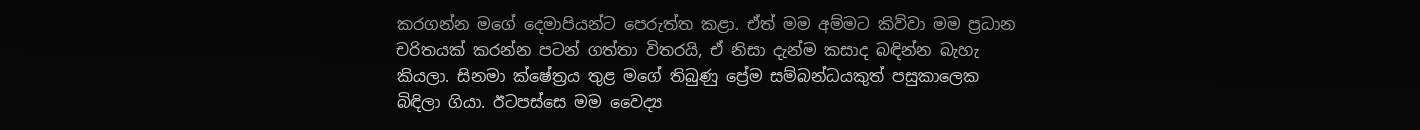කරගන්න මගේ දෙමාපියන්ට පෙරුත්ත කළා. ඒත් මම අම්මට කිව්වා මම ප්‍රධාන චරිතයක් කරන්න පටන් ගත්තා විතරයි, ඒ නිසා දැන්ම කසාද බඳින්න බැහැ කියලා. සිනමා ක්ෂේත්‍රය තුළ මගේ තිබුණු ප්‍රේම සම්බන්ධයකුත් පසුකාලෙක බිඳිලා ගියා. ඊටපස්සෙ මම වෛද්‍ය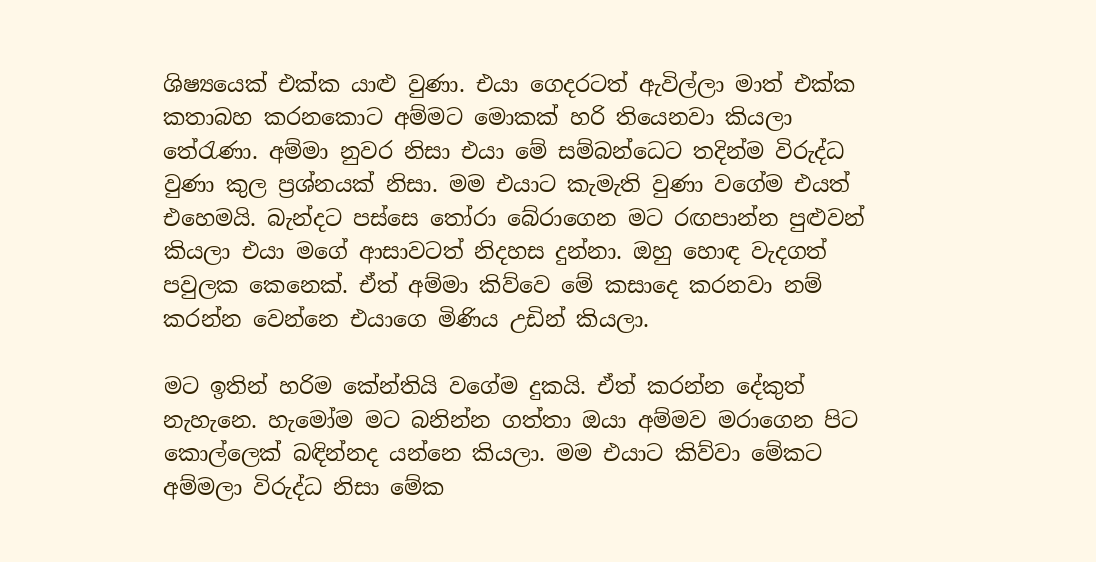ශිෂ්‍යයෙක් එක්ක යාළු වුණා. එයා ගෙදරටත් ඇවිල්ලා මාත් එක්ක කතාබහ කරනකොට අම්මට මොකක් හරි තියෙනවා කියලා තේරැණා. අම්මා නුවර නිසා එයා මේ සම්බන්ධෙට තදින්ම විරුද්ධ වුණා කුල ප්‍රශ්නයක් නිසා. මම එයාට කැමැති වුණා වගේම එයත් එහෙමයි. බැන්දට පස්සෙ තෝරා බේරාගෙන මට රඟපාන්න පුළුවන් කියලා එයා මගේ ආසාවටත් නිදහස දුන්නා. ඔහු හොඳ වැදගත් පවුලක කෙනෙක්. ඒත් අම්මා කිව්වෙ මේ කසාදෙ කරනවා නම් කරන්න වෙන්නෙ එයාගෙ මිණිය උඩින් කියලා.

මට ඉතින් හරිම කේන්තියි වගේම දුකයි. ඒත් කරන්න දේකුත් නැහැනෙ. හැමෝම මට බනින්න ගත්තා ඔයා අම්මව මරාගෙන පිට කොල්ලෙක් බඳින්නද යන්නෙ කියලා. මම එයාට කිව්වා මේකට අම්මලා විරුද්ධ නිසා මේක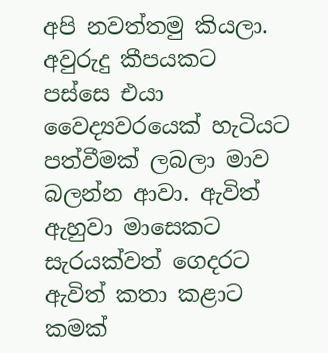අපි නවත්තමු කියලා. අවුරුදු කීපයකට පස්සෙ එයා වෛද්‍යවරයෙක් හැටියට පත්වීමක් ලබලා මාව බලන්න ආවා. ඇවිත් ඇහුවා මාසෙකට සැරයක්වත් ගෙදරට ඇවිත් කතා කළාට කමක්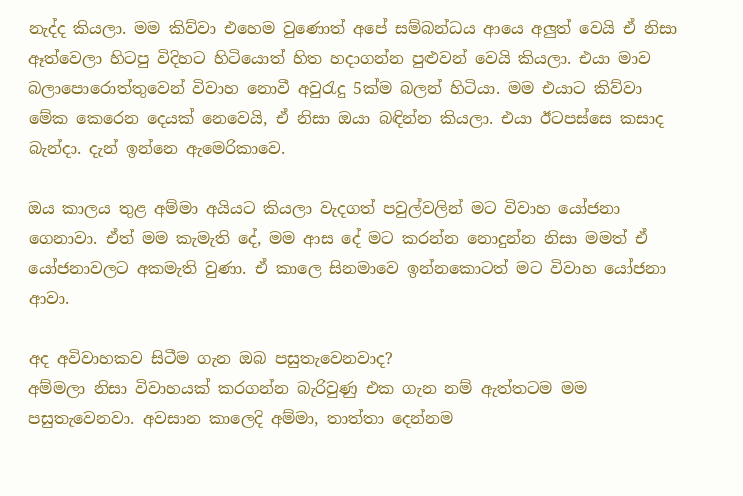නැද්ද කියලා. මම කිව්වා එහෙම වුණොත් අපේ සම්බන්ධය ආයෙ අලුත් වෙයි ඒ නිසා ඈත්වෙලා හිටපු විදිහට හිටියොත් හිත හදාගන්න පුළුවන් වෙයි කියලා. එයා මාව බලාපොරොත්තුවෙන් විවාහ නොවී අවුරැදු 5ක්ම බලන් හිටියා. මම එයාට කිව්වා මේක කෙරෙන දෙයක් නෙවෙයි, ඒ නිසා ඔයා බඳින්න කියලා. එයා ඊටපස්සෙ කසාද බැන්දා. දැන් ඉන්නෙ ඇමෙරිකාවෙ.

ඔය කාලය තුළ අම්මා අයියට කියලා වැදගත් පවුල්වලින් මට විවාහ යෝජනා ගෙනාවා. ඒත් මම කැමැති දේ, මම ආස දේ මට කරන්න නොදුන්න නිසා මමත් ඒ යෝජනාවලට අකමැති වුණා. ඒ කාලෙ සිනමාවෙ ඉන්නකොටත් මට විවාහ යෝජනා ආවා.

අද අවිවාහකව සිටීම ගැන ඔබ පසුතැවෙනවාද?
අම්මලා නිසා විවාහයක් කරගන්න බැරිවුණු එක ගැන නම් ඇත්තටම මම පසුතැවෙනවා. අවසාන කාලෙදි අම්මා, තාත්තා දෙන්නම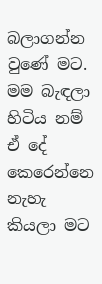බලාගන්න වුණේ මට. මම බැඳලා හිටිය නම් ඒ දේ කෙරෙන්නෙ නැහැ කියලා මට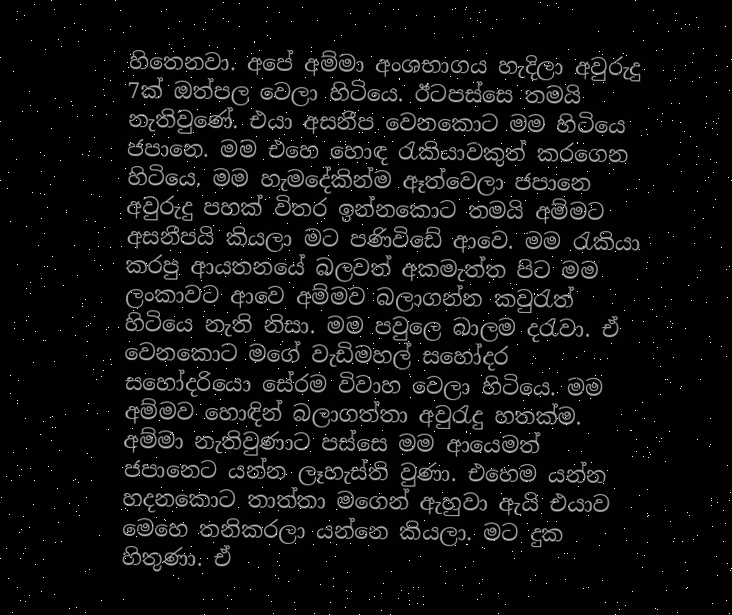හිතෙනවා. අපේ අම්මා අංශභාගය හැදිලා අවුරුදු 7ක් ඔත්පල වෙලා හිටියෙ. ඊටපස්සෙ තමයි නැතිවුණේ. එයා අසනීප වෙනකොට මම හිටියෙ ජපානෙ. මම එහෙ හොඳ රැකියාවකුත් කරගෙන හිටියෙ. මම හැමදේකින්ම ඈත්වෙලා ජපානෙ අවුරුදු පහක් විතර ඉන්නකොට තමයි අම්මට අසනීපයි කියලා මට පණිවිඩේ ආවෙ. මම රැකියා කරපු ආයතනයේ බලවත් අකමැත්ත පිට මම ලංකාවට ආවෙ අම්මව බලාගන්න කවුරැත් හිටියෙ නැති නිසා. මම පවුලෙ බාලම දරැවා. ඒ වෙනකොට මගේ වැඩිමහල් සහෝදර සහෝදරියො සේරම විවාහ වෙලා හිටියෙ. මම අම්මව හොඳින් බලාගත්තා අවුරැදු හතක්ම. අම්මා නැතිවුණාට පස්සෙ මම ආයෙමත් ජපානෙට යන්න ලෑහැස්ති වුණා. එහෙම යන්න හදනකොට තාත්තා මගෙන් ඇහුවා ඇයි එයාව මෙහෙ තනිකරලා යන්නෙ කියලා. මට දුක හිතුණා. ඒ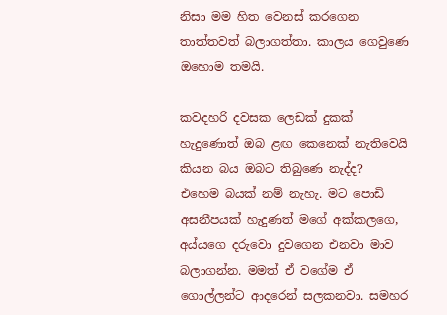නිසා මම හිත වෙනස් කරගෙන තාත්තවත් බලාගත්තා. කාලය ගෙවුණෙ ඔහොම තමයි.

කවදහරි දවසක ලෙඩක් දුකක් හැදුණොත් ඔබ ළඟ කෙනෙක් නැතිවෙයි කියන බය ඔබට තිබුණෙ නැද්ද?
එහෙම බයක් නම් නැහැ. මට පොඩි අසනීපයක් හැදුණත් මගේ අක්කලගෙ, අය්යගෙ දරුවො දුවගෙන එනවා මාව බලාගන්න. මමත් ඒ වගේම ඒ ගොල්ලන්ට ආදරෙන් සලකනවා. සමහර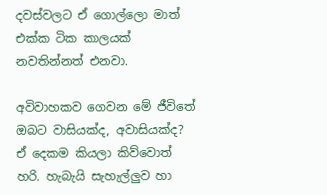දවස්වලට ඒ ගොල්ලො මාත් එක්ක ටික කාලයක් නවතින්නත් එනවා.

අවිවාහකව ගෙවන මේ ජීවිතේ ඔබට වාසියක්ද, අවාසියක්ද?
ඒ දෙකම කියලා කිව්වොත් හරි. හැබැයි සැහැල්ලුව හා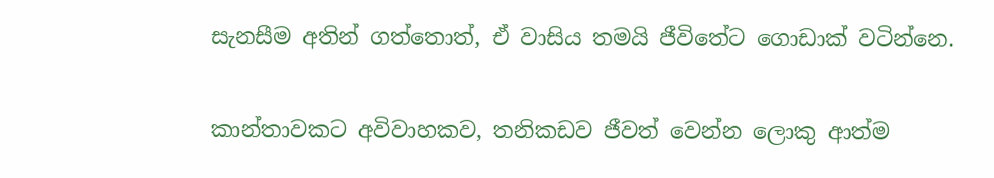සැනසීම අතින් ගත්තොත්, ඒ වාසිය තමයි ජීවිතේට ගොඩාක් වටින්නෙ.

කාන්තාවකට අවිවාහකව, තනිකඩව ජීවත් වෙන්න ලොකු ආත්ම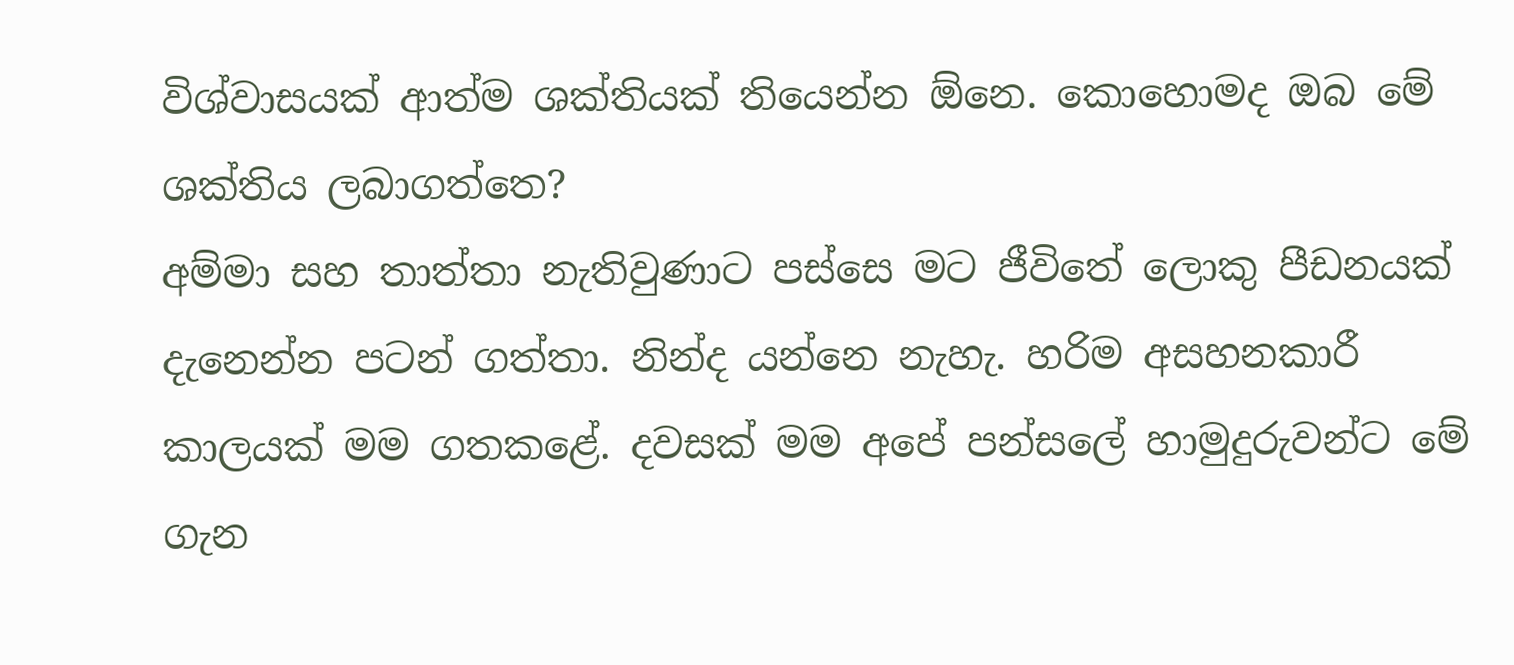විශ්වාසයක් ආත්ම ශක්තියක් තියෙන්න ඕනෙ. කොහොමද ඔබ මේ ශක්තිය ලබාගත්තෙ?
අම්මා සහ තාත්තා නැතිවුණාට පස්සෙ මට ජීවිතේ ලොකු පීඩනයක් දැනෙන්න පටන් ගත්තා. නින්ද යන්නෙ නැහැ. හරිම අසහනකාරී කාලයක් මම ගතකළේ. දවසක් මම අපේ පන්සලේ හාමුදුරුවන්ට මේ ගැන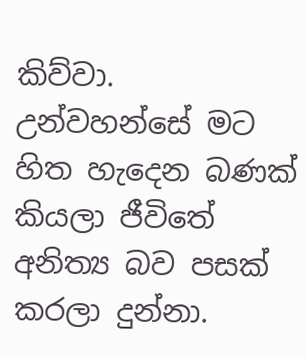කිව්වා. උන්වහන්සේ මට හිත හැදෙන බණක් කියලා ජීවිතේ අනිත්‍ය බව පසක් කරලා දුන්නා.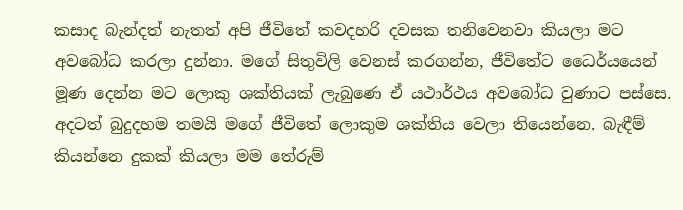කසාද බැන්දත් නැතත් අපි ජීවිතේ කවදහරි දවසක තනිවෙනවා කියලා මට අවබෝධ කරලා දුන්නා. මගේ සිතුවිලි වෙනස් කරගන්න, ජීවිතේට ධෛර්යයෙන් මූණ දෙන්න මට ලොකු ශක්තියක් ලැබුණෙ ඒ යථාර්ථය අවබෝධ වුණාට පස්සෙ. අදටත් බුදුදහම තමයි මගේ ජීවිතේ ලොකුම ශක්තිය වෙලා තියෙන්නෙ. බැඳීම් කියන්නෙ දුකක් කියලා මම තේරුම්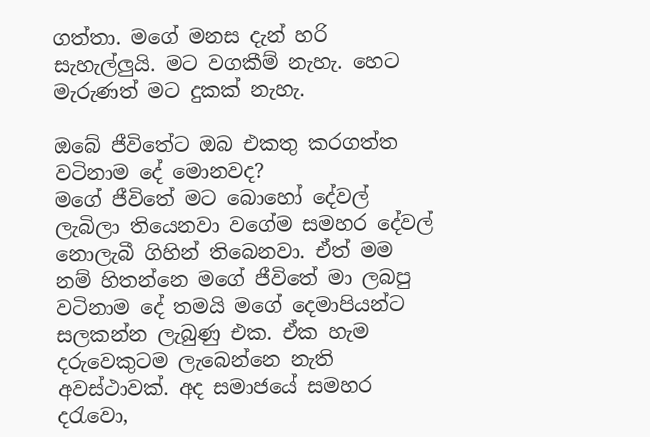ගත්තා. මගේ මනස දැන් හරි සැහැල්ලුයි. මට වගකීම් නැහැ. හෙට මැරුණත් මට දුකක් නැහැ.

ඔබේ ජීවිතේට ඔබ එකතු කරගත්ත වටිනාම දේ මොනවද?
මගේ ජීවිතේ මට බොහෝ දේවල් ලැබිලා තියෙනවා වගේම සමහර දේවල් නොලැබී ගිහින් තිබෙනවා. ඒත් මම නම් හිතන්නෙ මගේ ජීවිතේ මා ලබපු වටිනාම දේ තමයි මගේ දෙමාපියන්ට සලකන්න ලැබුණු එක. ඒක හැම දරුවෙකුටම ලැබෙන්නෙ නැති අවස්ථාවක්. අද සමාජයේ සමහර දරැවො,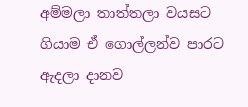අම්මලා තාත්තලා වයසට ගියාම ඒ ගොල්ලන්ව පාරට ඇදලා දානව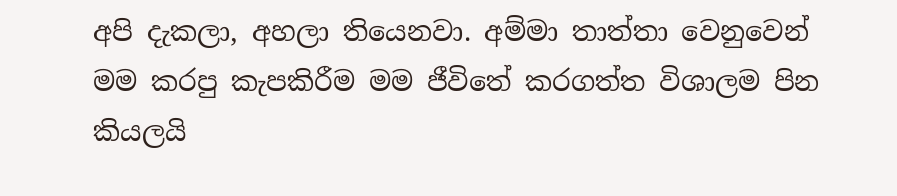අපි දැකලා, අහලා තියෙනවා. අම්මා තාත්තා වෙනුවෙන් මම කරපු කැපකිරීම මම ජීවිතේ කරගත්ත විශාලම පින කියලයි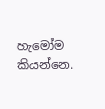හැමෝම කියන්නෙ.